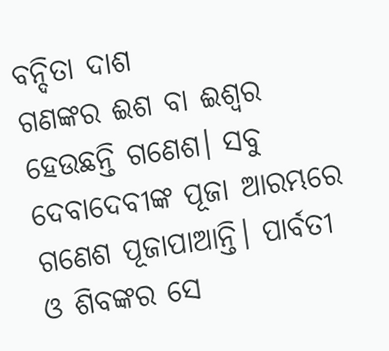ବନ୍ଦିତା ଦାଶ
ଗଣଙ୍କର ଈଶ ବା ଈଶ୍ବର ହେଉଛନ୍ତି ଗଣେଶ। ସବୁ ଦେବାଦେବୀଙ୍କ ପୂଜା ଆରମ୍ଭରେ ଗଣେଶ ପୂଜାପାଆନ୍ତି। ପାର୍ବତୀ ଓ ଶିବଙ୍କର ସେ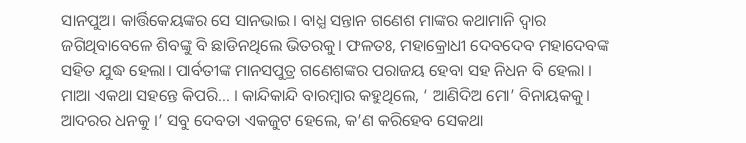ସାନପୁଅ। କାର୍ତ୍ତିକେୟଙ୍କର ସେ ସାନଭାଇ। ବାଧ୍ଯ ସନ୍ତାନ ଗଣେଶ ମାଙ୍କର କଥାମାନି ଦ୍ବାର ଜଗିଥିବାବେଳେ ଶିବଙ୍କୁ ବି ଛାଡିନଥିଲେ ଭିତରକୁ। ଫଳତଃ, ମହାକ୍ରୋଧୀ ଦେବଦେବ ମହାଦେବଙ୍କ ସହିତ ଯୁଦ୍ଧ ହେଲା। ପାର୍ବତୀଙ୍କ ମାନସପୁତ୍ର ଗଣେଶଙ୍କର ପରାଜୟ ହେବା ସହ ନିଧନ ବି ହେଲା । ମାଆ ଏକଥା ସହନ୍ତେ କିପରି… । କାନ୍ଦିକାନ୍ଦି ବାରମ୍ବାର କହୁଥିଲେ, ‘ ଆଣିଦିଅ ମୋ’ ବିନାୟକକୁ। ଆଦରର ଧନକୁ ।’ ସବୁ ଦେବତା ଏକଜୁଟ ହେଲେ, କ’ଣ କରିହେବ ସେକଥା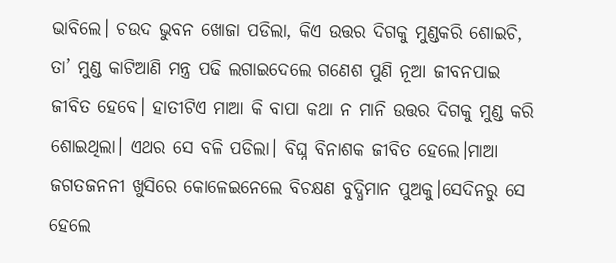ଭାବିଲେ। ଚଉଦ ଭୁବନ ଖୋଜା ପଡିଲା, କିଏ ଉତ୍ତର ଦିଗକୁ ମୁଣ୍ଡକରି ଶୋଇଚି, ତା’ ମୁଣ୍ଡ କାଟିଆଣି ମନ୍ତ୍ର ପଢି ଲଗାଇଦେଲେ ଗଣେଶ ପୁଣି ନୂଆ ଜୀବନପାଇ ଜୀବିତ ହେବେ। ହାତୀଟିଏ ମାଆ କି ବାପା କଥା ନ ମାନି ଉତ୍ତର ଦିଗକୁ ମୁଣ୍ଡ କରି ଶୋଇଥିଲା। ଏଥର ସେ ବଳି ପଡିଲା। ବିଘ୍ନ ବିନାଶକ ଜୀବିତ ହେଲେ।ମାଆ ଜଗତଜନନୀ ଖୁସିରେ କୋଳେଇନେଲେ ବିଚକ୍ଷଣ ବୁଦ୍ଧିମାନ ପୁଅକୁ।ସେଦିନରୁ ସେ ହେଲେ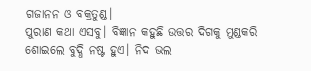ଗଜାନନ ଓ ବକ୍ରତୁଣ୍ଡ।
ପୁରାଣ କଥା ଏସବୁ। ବିଜ୍ଞାନ କହୁଛି ଉତ୍ତର ଦିଗକୁ ମୁଣ୍ଡକରି ଶୋଇଲେ ବୁଦ୍ଧି ନଷ୍ଟ ହୁଏ। ନିଦ ଭଲ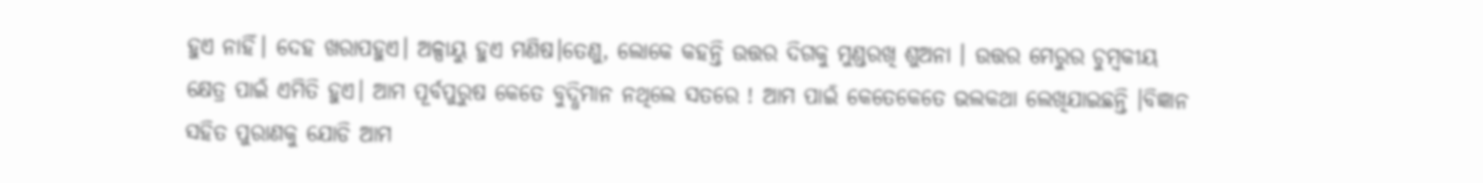ହୁଏ ନାହିଁ। ଦେହ ଖରାପହୁଏ। ଅଳ୍ପାୟୁ ହୁଏ ମଣିଷ।ତେଣୁ, ଲୋକେ କହନ୍ତି ଉତ୍ତର ଦିଗକୁ ମୁଣ୍ଡରଖି ଶୁଅନା । ଉତ୍ତର ମେରୁର ଚୁମ୍ବକୀୟ କ୍ଷେତ୍ର ପାଇଁ ଏମିତି ହୁଏ। ଆମ ପୂର୍ବପୁରୁଷ କେତେ ବୁଦ୍ଧିମାନ ନଥିଲେ ସତରେ ! ଆମ ପାଇଁ କେତେକେତେ ଭଲକଥା ଲେଖିଯାଇଛନ୍ତି ।ବିଜ୍ଞାନ ସହିତ ପୁରାଣକୁ ଯୋଡି ଆମ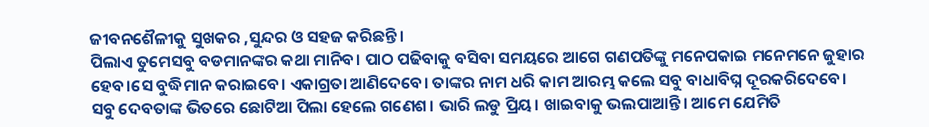ଜୀବନଶୈଳୀକୁ ସୁଖକର ,ସୁନ୍ଦର ଓ ସହଜ କରିଛନ୍ତି।
ପିଲାଏ ତୁମେସବୁ ବଡମାନଙ୍କର କଥା ମାନିବ। ପାଠ ପଢିବାକୁ ବସିବା ସମୟରେ ଆଗେ ଗଣପତିଙ୍କୁ ମନେପକାଇ ମନେମନେ ଜୁହାର ହେବ।ସେ ବୁଦ୍ଧିମାନ କରାଇବେ। ଏକାଗ୍ରତା ଆଣିଦେବେ। ତାଙ୍କର ନାମ ଧରି କାମ ଆରମ୍ଭ କଲେ ସବୁ ବାଧାବିଘ୍ନ ଦୂରକରିଦେବେ।
ସବୁ ଦେବତାଙ୍କ ଭିତରେ ଛୋଟିଆ ପିଲା ହେଲେ ଗଣେଶ। ଭାରି ଲଡୁ ପ୍ରିୟ। ଖାଇବାକୁ ଭଲପାଆନ୍ତି। ଆମେ ଯେମିତି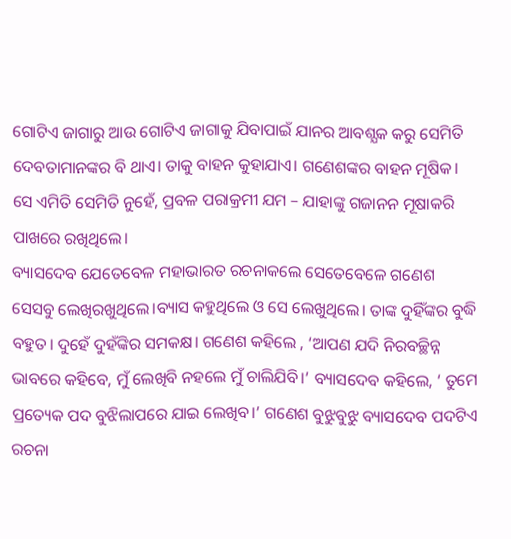ଗୋଟିଏ ଜାଗାରୁ ଆଉ ଗୋଟିଏ ଜାଗାକୁ ଯିବାପାଇଁ ଯାନର ଆବଶ୍ଯକ କରୁ ସେମିତି ଦେବତାମାନଙ୍କର ବି ଥାଏ। ତାକୁ ବାହନ କୁହାଯାଏ। ଗଣେଶଙ୍କର ବାହନ ମୂଷିକ। ସେ ଏମିତି ସେମିତି ନୁହେଁ, ପ୍ରବଳ ପରାକ୍ରମୀ ଯମ – ଯାହାଙ୍କୁ ଗଜାନନ ମୂଷାକରି ପାଖରେ ରଖିଥିଲେ।
ବ୍ୟାସଦେବ ଯେତେବେଳ ମହାଭାରତ ରଚନାକଲେ ସେତେବେଳେ ଗଣେଶ ସେସବୁ ଲେଖିରଖୁଥିଲେ।ବ୍ୟାସ କହୁଥିଲେ ଓ ସେ ଲେଖୁଥିଲେ। ତାଙ୍କ ଦୁହିଁଙ୍କର ବୁଦ୍ଧି ବହୁତ। ଦୁହେଁ ଦୁହଁଙ୍କିର ସମକକ୍ଷ। ଗଣେଶ କହିଲେ , ‘ଆପଣ ଯଦି ନିରବଚ୍ଛିନ୍ନ ଭାବରେ କହିବେ, ମୁଁ ଲେଖିବି ନହଲେ ମୁଁ ଚାଲିଯିବି।’ ବ୍ୟାସଦେବ କହିଲେ, ‘ ତୁମେ ପ୍ରତ୍ୟେକ ପଦ ବୁଝିଲାପରେ ଯାଇ ଲେଖିବ।’ ଗଣେଶ ବୁଝୁବୁଝୁ ବ୍ୟାସଦେବ ପଦଟିଏ ରଚନା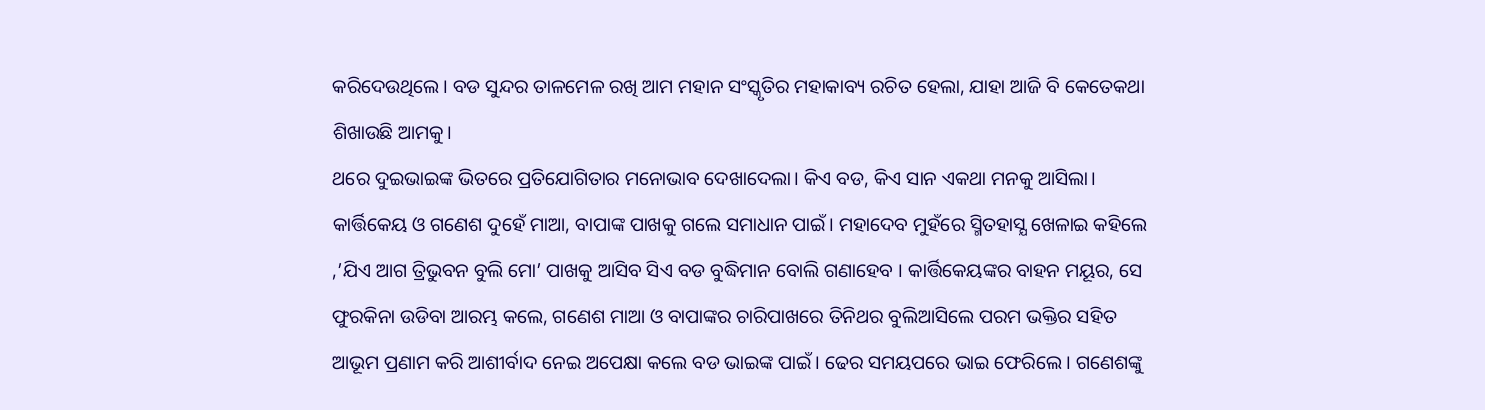କରିଦେଉଥିଲେ। ବଡ ସୁନ୍ଦର ତାଳମେଳ ରଖି ଆମ ମହାନ ସଂସ୍କୃତିର ମହାକାବ୍ୟ ରଚିତ ହେଲା, ଯାହା ଆଜି ବି କେତେକଥା ଶିଖାଉଛି ଆମକୁ।
ଥରେ ଦୁଇଭାଇଙ୍କ ଭିତରେ ପ୍ରତିଯୋଗିତାର ମନୋଭାବ ଦେଖାଦେଲା। କିଏ ବଡ, କିଏ ସାନ ଏକଥା ମନକୁ ଆସିଲା। କାର୍ତ୍ତିକେୟ ଓ ଗଣେଶ ଦୁହେଁ ମାଆ, ବାପାଙ୍କ ପାଖକୁ ଗଲେ ସମାଧାନ ପାଇଁ। ମହାଦେବ ମୁହଁରେ ସ୍ମିତହାସ୍ଯ ଖେଳାଇ କହିଲେ ,’ଯିଏ ଆଗ ତ୍ରିଭୁବନ ବୁଲି ମୋ’ ପାଖକୁ ଆସିବ ସିଏ ବଡ ବୁଦ୍ଧିମାନ ବୋଲି ଗଣାହେବ । କାର୍ତ୍ତିକେୟଙ୍କର ବାହନ ମୟୂର, ସେ ଫୁରକିନା ଉଡିବା ଆରମ୍ଭ କଲେ, ଗଣେଶ ମାଆ ଓ ବାପାଙ୍କର ଚାରିପାଖରେ ତିନିଥର ବୁଲିଆସିଲେ ପରମ ଭକ୍ତିର ସହିତ ଆଭୂମ ପ୍ରଣାମ କରି ଆଶୀର୍ବାଦ ନେଇ ଅପେକ୍ଷା କଲେ ବଡ ଭାଇଙ୍କ ପାଇଁ। ଢେର ସମୟପରେ ଭାଇ ଫେରିଲେ । ଗଣେଶଙ୍କୁ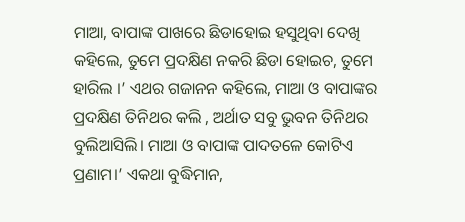ମାଆ, ବାପାଙ୍କ ପାଖରେ ଛିଡାହୋଇ ହସୁଥିବା ଦେଖି କହିଲେ, ତୁମେ ପ୍ରଦକ୍ଷିଣ ନକରି ଛିଡା ହୋଇଚ, ତୁମେ ହାରିଲ ।’ ଏଥର ଗଜାନନ କହିଲେ, ମାଆ ଓ ବାପାଙ୍କର ପ୍ରଦକ୍ଷିଣ ତିନିଥର କଲି , ଅର୍ଥାତ ସବୁ ଭୁବନ ତିନିଥର ବୁଲିଆସିଲି। ମାଆ ଓ ବାପାଙ୍କ ପାଦତଳେ କୋଟିଏ ପ୍ରଣାମ।’ ଏକଥା ବୁଦ୍ଧିମାନ,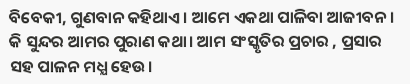ବିବେକୀ, ଗୁଣବାନ କହିଥାଏ। ଆମେ ଏକଥା ପାଳିବା ଆଜୀବନ। କି ସୁନ୍ଦର ଆମର ପୁରାଣ କଥା। ଆମ ସଂସ୍କୃତିର ପ୍ରଚାର , ପ୍ରସାର ସହ ପାଳନ ମଧ୍ଯ ହେଉ।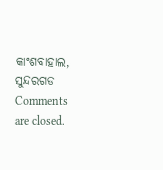କାଂଶବାହାଲ, ସୁନ୍ଦରଗଡ
Comments are closed.